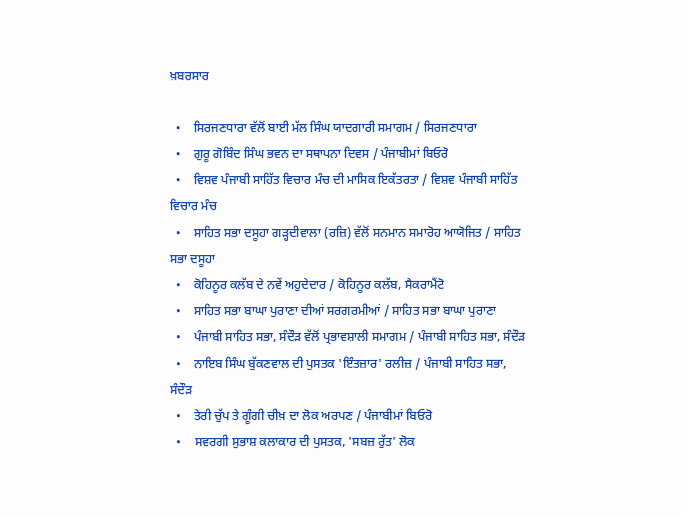ਖ਼ਬਰਸਾਰ

  •    ਸਿਰਜਣਧਾਰਾ ਵੱਲੋਂ ਬਾਈ ਮੱਲ ਸਿੰਘ ਯਾਦਗਾਰੀ ਸਮਾਗਮ / ਸਿਰਜਣਧਾਰਾ
  •    ਗੁਰੂ ਗੋਬਿੰਦ ਸਿੰਘ ਭਵਨ ਦਾ ਸਥਾਪਨਾ ਦਿਵਸ / ਪੰਜਾਬੀਮਾਂ ਬਿਓਰੋ
  •    ਵਿਸ਼ਵ ਪੰਜਾਬੀ ਸਾਹਿੱਤ ਵਿਚਾਰ ਮੰਚ ਦੀ ਮਾਸਿਕ ਇਕੱਤਰਤਾ / ਵਿਸ਼ਵ ਪੰਜਾਬੀ ਸਾਹਿੱਤ ਵਿਚਾਰ ਮੰਚ
  •    ਸਾਹਿਤ ਸਭਾ ਦਸੂਹਾ ਗੜ੍ਹਦੀਵਾਲਾ (ਰਜ਼ਿ) ਵੱਲੋਂ ਸਨਮਾਨ ਸਮਾਰੋਹ ਆਯੋਜਿਤ / ਸਾਹਿਤ ਸਭਾ ਦਸੂਹਾ
  •    ਕੋਹਿਨੂਰ ਕਲੱਬ ਦੇ ਨਵੇਂ ਅਹੁਦੇਦਾਰ / ਕੋਹਿਨੂਰ ਕਲੱਬ, ਸੈਕਰਾਮੈਂਟੋ
  •    ਸਾਹਿਤ ਸਭਾ ਬਾਘਾ ਪੁਰਾਣਾ ਦੀਆਂ ਸਰਗਰਮੀਆਂ / ਸਾਹਿਤ ਸਭਾ ਬਾਘਾ ਪੁਰਾਣਾ
  •    ਪੰਜਾਬੀ ਸਾਹਿਤ ਸਭਾ, ਸੰਦੌੜ ਵੱਲੋਂ ਪ੍ਰਭਾਵਸ਼ਾਲੀ ਸਮਾਗਮ / ਪੰਜਾਬੀ ਸਾਹਿਤ ਸਭਾ, ਸੰਦੌੜ
  •    ਨਾਇਬ ਸਿੰਘ ਬੁੱਕਣਵਾਲ ਦੀ ਪੁਸਤਕ 'ਇੰਤਜ਼ਾਰ' ਰਲੀਜ਼ / ਪੰਜਾਬੀ ਸਾਹਿਤ ਸਭਾ, ਸੰਦੌੜ
  •    ਤੇਰੀ ਚੁੱਪ ਤੇ ਗੂੰਗੀ ਚੀਖ਼ ਦਾ ਲੋਕ ਅਰਪਣ / ਪੰਜਾਬੀਮਾਂ ਬਿਓਰੋ
  •    ਸਵਰਗੀ ਸੁਭਾਸ਼ ਕਲਾਕਾਰ ਦੀ ਪੁਸਤਕ, 'ਸਬਜ਼ ਰੁੱਤ' ਲੋਕ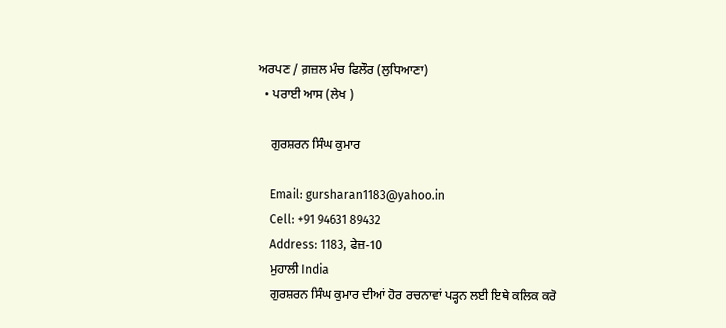ਅਰਪਣ / ਗ਼ਜ਼ਲ ਮੰਚ ਫਿਲੌਰ (ਲੁਧਿਆਣਾ)
  • ਪਰਾਈ ਆਸ (ਲੇਖ )

    ਗੁਰਸ਼ਰਨ ਸਿੰਘ ਕੁਮਾਰ

    Email: gursharan1183@yahoo.in
    Cell: +91 94631 89432
    Address: 1183, ਫੇਜ਼-10
    ਮੁਹਾਲੀ India
    ਗੁਰਸ਼ਰਨ ਸਿੰਘ ਕੁਮਾਰ ਦੀਆਂ ਹੋਰ ਰਚਨਾਵਾਂ ਪੜ੍ਹਨ ਲਈ ਇਥੇ ਕਲਿਕ ਕਰੋ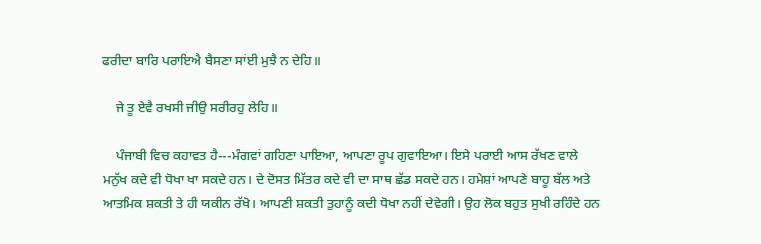ਫਰੀਦਾ ਬਾਰਿ ਪਰਾਇਐ ਬੈਸਣਾ ਸਾਂਈ ਮੁਝੈ ਨ ਦੇਹਿ॥

    ਜੇ ਤੂ ਏਵੈ ਰਖਸੀ ਜੀਉ ਸਰੀਰਹੁ ਲੇਹਿ॥

    ਪੰਜਾਬੀ ਵਿਚ ਕਹਾਵਤ ਹੈ---ਮੰਗਵਾਂ ਗਹਿਣਾ ਪਾਇਆ, ਆਪਣਾ ਰੂਪ ਗੁਵਾਇਆ। ਇਸੇ ਪਰਾਈ ਆਸ ਰੱਖਣ ਵਾਲੇ ਮਨੁੱਖ ਕਦੇ ਵੀ ਧੋਖਾ ਖਾ ਸਕਦੇ ਹਨ। ਦੇ ਦੋਸਤ ਮਿੱਤਰ ਕਦੇ ਵੀ ਦਾ ਸਾਥ ਛੱਡ ਸਕਦੇ ਹਨ। ਹਮੇਸ਼ਾਂ ਆਪਣੇ ਬਾਹੂ ਬੱਲ ਅਤੇ ਆਤਮਿਕ ਸ਼ਕਤੀ ਤੇ ਹੀ ਯਕੀਨ ਰੱਖੋ। ਆਪਣੀ ਸ਼ਕਤੀ ਤੁਹਾਨੂੰ ਕਦੀ ਧੋਖਾ ਨਹੀਂ ਦੇਵੇਗੀ। ਉਹ ਲੋਕ ਬਹੁਤ ਸੁਖੀ ਰਹਿੰਦੇ ਹਨ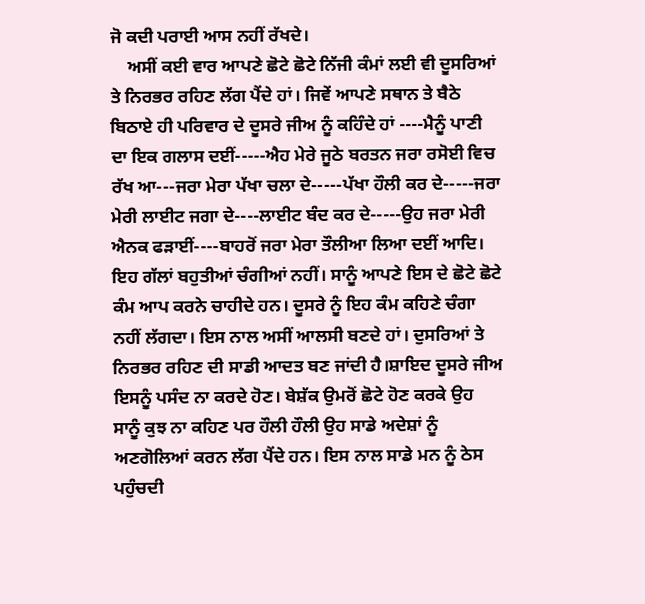ਜੋ ਕਦੀ ਪਰਾਈ ਆਸ ਨਹੀਂ ਰੱਖਦੇ।
    ਅਸੀਂ ਕਈ ਵਾਰ ਆਪਣੇ ਛੋਟੇ ਛੋਟੇ ਨਿੱਜੀ ਕੰਮਾਂ ਲਈ ਵੀ ਦੂਸਰਿਆਂ ਤੇ ਨਿਰਭਰ ਰਹਿਣ ਲੱਗ ਪੈਂਦੇ ਹਾਂ। ਜਿਵੇਂ ਆਪਣੇ ਸਥਾਨ ਤੇ ਬੈਠੇ ਬਿਠਾਏ ਹੀ ਪਰਿਵਾਰ ਦੇ ਦੂਸਰੇ ਜੀਅ ਨੂੰ ਕਹਿੰਦੇ ਹਾਂ ----ਮੈਨੂੰ ਪਾਣੀ ਦਾ ਇਕ ਗਲਾਸ ਦਈਂ-----ਐਹ ਮੇਰੇ ਜੂਠੇ ਬਰਤਨ ਜਰਾ ਰਸੋਈ ਵਿਚ ਰੱਖ ਆ---ਜਰਾ ਮੇਰਾ ਪੱਖਾ ਚਲਾ ਦੇ-----ਪੱਖਾ ਹੌਲੀ ਕਰ ਦੇ-----ਜਰਾ ਮੇਰੀ ਲਾਈਟ ਜਗਾ ਦੇ----ਲਾਈਟ ਬੰਦ ਕਰ ਦੇ-----ਉਹ ਜਰਾ ਮੇਰੀ ਐਨਕ ਫੜਾਈਂ----ਬਾਹਰੋਂ ਜਰਾ ਮੇਰਾ ਤੌਲੀਆ ਲਿਆ ਦਈਂ ਆਦਿ। ਇਹ ਗੱਲਾਂ ਬਹੁਤੀਆਂ ਚੰਗੀਆਂ ਨਹੀਂ। ਸਾਨੂੰ ਆਪਣੇ ਇਸ ਦੇ ਛੋਟੇ ਛੋਟੇ ਕੰਮ ਆਪ ਕਰਨੇ ਚਾਹੀਦੇ ਹਨ। ਦੂਸਰੇ ਨੂੰ ਇਹ ਕੰਮ ਕਹਿਣੇ ਚੰਗਾ ਨਹੀਂ ਲੱਗਦਾ। ਇਸ ਨਾਲ ਅਸੀਂ ਆਲਸੀ ਬਣਦੇ ਹਾਂ। ਦੁਸਰਿਆਂ ਤੇ ਨਿਰਭਰ ਰਹਿਣ ਦੀ ਸਾਡੀ ਆਦਤ ਬਣ ਜਾਂਦੀ ਹੈ।ਸ਼ਾਇਦ ਦੂਸਰੇ ਜੀਅ ਇਸਨੂੰ ਪਸੰਦ ਨਾ ਕਰਦੇ ਹੋਣ। ਬੇਸ਼ੱਕ ਉਮਰੋਂ ਛੋਟੇ ਹੋਣ ਕਰਕੇ ਉਹ ਸਾਨੂੰ ਕੁਝ ਨਾ ਕਹਿਣ ਪਰ ਹੌਲੀ ਹੌਲੀ ਉਹ ਸਾਡੇ ਅਦੇਸ਼ਾਂ ਨੂੰ ਅਣਗੋਲਿਆਂ ਕਰਨ ਲੱਗ ਪੈਂਦੇ ਹਨ। ਇਸ ਨਾਲ ਸਾਡੇ ਮਨ ਨੂੰ ਠੇਸ ਪਹੁੰਚਦੀ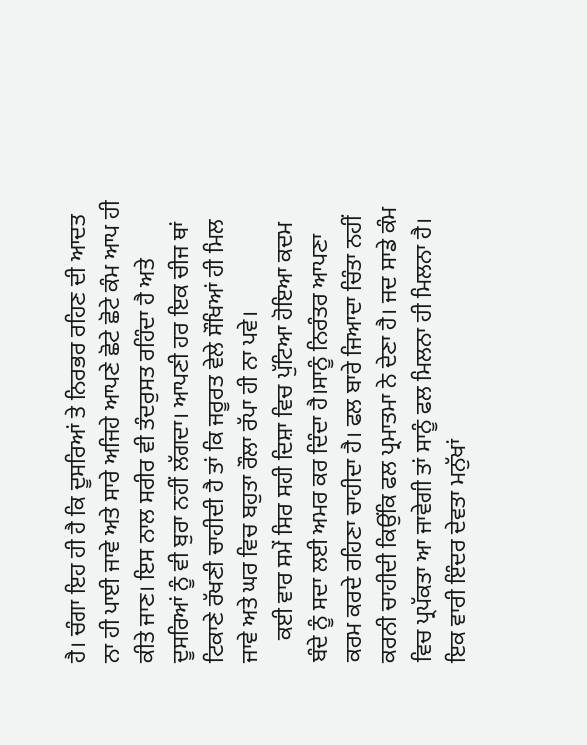ਹੈ। ਚੰਗਾ ਇਹ ਹੀ ਹੈ ਕਿ ਦੂਸਰਿਆਂ ਤੇ ਨਿਰਭਰ ਰਹਿਣ ਦੀ ਆਦਤ ਨਾ ਹੀ ਪਾਈ ਜਾਵੇ ਅਤੇ ਸਾਰੇ ਅਜਿਹੇ ਆਪਣੇ ਛੋਟੇ ਛੋਟੇ ਕੰਮ ਆਪ ਹੀ ਕੀਤੇ ਜਾਣ। ਇਸ ਨਾਲ ਸਰੀਰ ਵੀ ਤੰਦਰੁਸਤ ਰਹਿੰਦਾ ਹੈ ਅਤੇ ਦੂਸਰਿਆਂ ਨੂੰ ਵੀ ਬੁਰਾ ਨਹੀਂ ਲੱਗਦਾ। ਆਪਣੀ ਹਰ ਇਕ ਚੀਜ ਥਾਂ ਟਿਕਾਣੇ ਰੱਖਣੀ ਚਾਹੀਦੀ ਹੈ ਤਾਂ ਕਿ ਜਰੂਰਤ ਵੇਲੇ ਸੌਖਿਆਂ ਹੀ ਮਿਲ ਜਾਵੇ ਅਤੇ ਘਰ ਵਿਚ ਬਹੁਤਾ ਰੌਲਾ ਰੱਪਾ ਹੀ ਨਾ ਪਵੇ।
    ਕਈ ਵਾਰ ਸਮੇਂ ਸਿਰ ਸਹੀ ਦਿਸ਼ਾ ਵਿਚ ਪੁੱਟਿਆ ਹੋਇਆ ਕਦਮ ਬੰਦੇ ਨੂੰ ਸਦਾ ਲਈ ਅਮਰ ਕਰ ਦਿੰਦਾ ਹੈ।ਸਾਨੂੰ ਨਿਰੰਤਰ ਆਪਣਾ ਕਰਮ ਕਰਦੇ ਰਹਿਣਾ ਚਾਹੀਦਾ ਹੈ। ਫਲ ਬਾਰੇ ਜਿਆਦਾ ਚਿੰਤਾ ਨਹੀਂ ਕਰਨੀ ਚਾਹੀਦੀ ਕਿਉਂਕਿ ਫਲ ਪ੍ਰਮਾਤਮਾ ਨੇ ਦੇਣਾ ਹੈ। ਜਦ ਸਾਡੇ ਕੰਮ ਵਿਚ ਪ੍ਰਪੱਕਤਾ ਆ ਜਾਵੇਗੀ ਤਾਂ ਸਾਨੂੰ ਫਲ ਮਿਲਨਾ ਹੀ ਮਿਲਨਾ ਹੈ। ਇਕ ਵਾਰੀ ਇੰਦਰ ਦੇਵਤਾ ਮਨੁੱਖਾਂ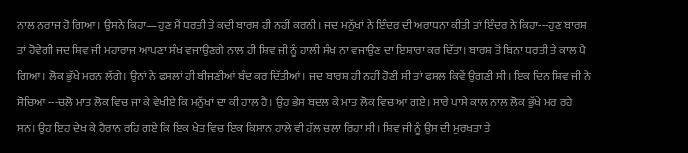ਨਾਲ ਨਰਾਜ ਹੋ ਗਿਆ। ਉਸਨੇ ਕਿਹਾ—ਹੁਣ ਮੈਂ ਧਰਤੀ ਤੇ ਕਦੀ ਬਾਰਸ਼ ਹੀ ਨਹੀਂ ਕਰਨੀ। ਜਦ ਮਨੁੱਖਾਂ ਨੇ ਇੰਦਰ ਦੀ ਅਰਾਧਨਾ ਕੀਤੀ ਤਾਂ ਇੰਦਰ ਨੇ ਕਿਹਾ---ਹੁਣ ਬਾਰਸ਼ ਤਾਂ ਹੋਵੇਗੀ ਜਦ ਸ਼ਿਵ ਜੀ ਮਹਾਰਾਜ ਆਪਣਾ ਸੰਖ ਵਜਾਉਣਗੇ ਨਾਲ ਹੀ ਸ਼ਿਵ ਜੀ ਨੂੰ ਹਾਲੀ ਸੰਖ ਨਾ ਵਜਾਉਣ ਦਾ ਇਸ਼ਾਰਾ ਕਰ ਦਿੱਤਾ। ਬਾਰਸ਼ ਤੋਂ ਬਿਨਾ ਧਰਤੀ ਤੇ ਕਾਲ ਪੈ ਗਿਆ। ਲੋਕ ਭੁੱਖੇ ਮਰਨ ਲੱਗੇ। ਉਨਾਂ ਨੇ ਫਸਲਾਂ ਹੀ ਬੀਜਣੀਆਂ ਬੰਦ ਕਰ ਦਿੱਤੀਆਂ। ਜਦ ਬਾਰਸ਼ ਹੀ ਨਹੀਂ ਹੋਣੀ ਸੀ ਤਾਂ ਫਸਲ ਕਿਵੇਂ ਉਗਣੀ ਸੀ। ਇਕ ਦਿਨ ਸ਼ਿਵ ਜੀ ਨੇ ਸੋਚਿਆ ---ਚਲੋ ਮਾਤ ਲੋਕ ਵਿਚ ਜਾ ਕੇ ਵੇਖੀਏ ਕਿ ਮਨੁੱਖਾਂ ਦਾ ਕੀ ਹਾਲ ਹੈ। ਉਹ ਭੇਸ ਬਦਲ ਕੇ ਮਾਤ ਲੋਕ ਵਿਚ ਆ ਗਏ। ਸਾਰੇ ਪਾਸੇ ਕਾਲ ਨਾਲ ਲੋਕ ਭੁੱਖੇ ਮਰ ਰਹੇ ਸਨ। ਉਹ ਇਹ ਦੇਖ ਕੇ ਹੈਰਾਨ ਰਹਿ ਗਏ ਕਿ ਇਕ ਖੇਤ ਵਿਚ ਇਕ ਕਿਸਾਨ ਹਾਲੇ ਵੀ ਹੱਲ ਚਲਾ ਰਿਹਾ ਸੀ। ਸ਼ਿਵ ਜੀ ਨੂੰ ਉਸ ਦੀ ਮੁਰਖਤਾ ਤੇ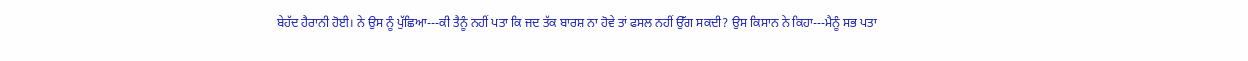ਬੇਹੱਦ ਹੈਰਾਨੀ ਹੋਈ। ਨੇ ਉਸ ਨੂੰ ਪੁੱਛਿਆ---ਕੀ ਤੈਨੂੰ ਨਹੀਂ ਪਤਾ ਕਿ ਜਦ ਤੱਕ ਬਾਰਸ਼ ਨਾ ਹੋਵੇ ਤਾਂ ਫਸਲ ਨਹੀਂ ਉੱਗ ਸਕਦੀ? ਉਸ ਕਿਸਾਨ ਨੇ ਕਿਹਾ---ਮੈਨੂੰ ਸਭ ਪਤਾ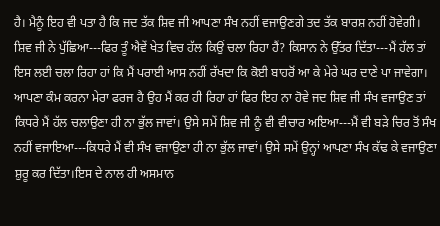ਹੈ। ਮੈਨੂੰ ਇਹ ਵੀ ਪਤਾ ਹੈ ਕਿ ਜਦ ਤੱਕ ਸ਼ਿਵ ਜੀ ਆਪਣਾ ਸੰਖ ਨਹੀਂ ਵਜਾਉਣਗੇ ਤਦ ਤੱਕ ਬਾਰਸ਼ ਨਹੀਂ ਹੋਵੇਗੀ। ਸ਼ਿਵ ਜੀ ਨੇ ਪੁੱਛਿਆ---ਫਿਰ ਤੂੰ ਐਵੇਂ ਖੇਤ ਵਿਚ ਹੱਲ ਕਿਉਂ ਚਲਾ ਰਿਹਾ ਹੈਂ? ਕਿਸਾਨ ਨੇ ਉੱਤਰ ਦਿੱਤਾ---ਮੈਂ ਹੱਲ ਤਾਂ ਇਸ ਲਈ ਚਲਾ ਰਿਹਾ ਹਾਂ ਕਿ ਮੈਂ ਪਰਾਈ ਆਸ ਨਹੀਂ ਰੱਖਦਾ ਕਿ ਕੋਈ ਬਾਹਰੋਂ ਆ ਕੇ ਮੇਰੇ ਘਰ ਦਾਣੇ ਪਾ ਜਾਵੇਗਾ। ਆਪਣਾ ਕੰਮ ਕਰਨਾ ਮੇਰਾ ਫਰਜ ਹੈ ਉਹ ਮੈਂ ਕਰ ਹੀ ਰਿਹਾ ਹਾਂ ਫਿਰ ਇਹ ਨਾ ਹੋਵੇ ਜਦ ਸ਼ਿਵ ਜੀ ਸੰਖ ਵਜਾਉਣ ਤਾਂ ਕਿਧਰੇ ਮੈਂ ਹੱਲ ਚਲਾਉਣਾ ਹੀ ਨਾ ਭੁੱਲ ਜਾਵਾਂ। ਉਸੇ ਸਮੇਂ ਸ਼ਿਵ ਜੀ ਨੂੰ ਵੀ ਵੀਚਾਰ ਅਇਆ---ਮੈਂ ਵੀ ਬੜੇ ਚਿਰ ਤੋਂ ਸੰਖ ਨਹੀਂ ਵਜਾਇਆ---ਕਿਧਰੇ ਮੈਂ ਵੀ ਸੰਖ ਵਜਾਉਣਾ ਹੀ ਨਾ ਭੁੱਲ ਜਾਵਾਂ। ਉਸੇ ਸਮੇਂ ਉਨ੍ਹਾਂ ਆਪਣਾ ਸੰਖ ਕੱਢ ਕੇ ਵਜਾਉਣਾ ਸ਼ੁਰੂ ਕਰ ਦਿੱਤਾ।ਇਸ ਦੇ ਨਾਲ ਹੀ ਅਸਮਾਨ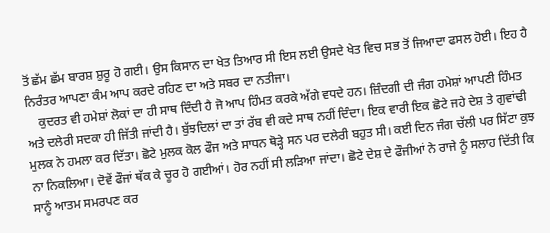ਤੋਂ ਛੱਮ ਛੱਮ ਬਾਰਸ਼ ਸ਼ੁਰੂ ਹੋ ਗਈ। ਉਸ ਕਿਸਾਨ ਦਾ ਖੇਤ ਤਿਆਰ ਸੀ ਇਸ ਲਈ ਉਸਦੇ ਖੇਤ ਵਿਚ ਸਭ ਤੋਂ ਜਿਆਦਾ ਫਸਲ ਹੋਈ। ਇਹ ਹੈ ਨਿਰੰਤਰ ਆਪਣਾ ਕੰਮ ਆਪ ਕਰਦੇ ਰਹਿਣ ਦਾ ਅਤੇ ਸਬਰ ਦਾ ਨਤੀਜਾ।
    ਕੁਦਰਤ ਵੀ ਹਮੇਸ਼ਾਂ ਲੋਕਾਂ ਦਾ ਹੀ ਸਾਥ ਦਿੰਦੀ ਹੈ ਜੋ ਆਪ ਹਿੰਮਤ ਕਰਕੇ ਅੱਗੇ ਵਧਦੇ ਹਨ। ਜ਼ਿੰਦਗੀ ਦੀ ਜੰਗ ਹਮੇਸ਼ਾਂ ਆਪਣੀ ਹਿੰਮਤ ਅਤੇ ਦਲੇਰੀ ਸਦਕਾ ਹੀ ਜਿੱਤੀ ਜਾਂਦੀ ਹੈ। ਬੁੱਝਦਿਲਾਂ ਦਾ ਤਾਂ ਰੱਬ ਵੀ ਕਦੇ ਸਾਥ ਨਹੀਂ ਦਿੰਦਾ। ਇਕ ਵਾਰੀ ਇਕ ਛੋਟੇ ਜਹੇ ਦੇਸ਼ ਤੇ ਗੁਵਾਂਢੀ ਮੁਲਕ ਨੇ ਹਮਲਾ ਕਰ ਦਿੱਤਾ। ਛੋਟੇ ਮੁਲਕ ਕੋਲ ਫੌਜ ਅਤੇ ਸਾਧਨ ਥੋੜ੍ਹੇ ਸਨ ਪਰ ਦਲੇਰੀ ਬਹੁਤ ਸੀ। ਕਈ ਦਿਨ ਜੰਗ ਚੱਲੀ ਪਰ ਸਿੱਟਾ ਕੁਝ ਨਾ ਨਿਕਲਿਆ। ਦੋਵੇਂ ਫੌਜਾਂ ਥੱਕ ਕੇ ਚੂਰ ਹੋ ਗਈਆਂ। ਹੋਰ ਨਹੀਂ ਸੀ ਲੜਿਆ ਜਾਂਦਾ। ਛੋਟੇ ਦੇਸ਼ ਦੇ ਫੌਜੀਆਂ ਨੇ ਰਾਜੇ ਨੂੰ ਸਲਾਹ ਦਿੱਤੀ ਕਿ ਸਾਨੂੰ ਆਤਮ ਸਮਰਪਣ ਕਰ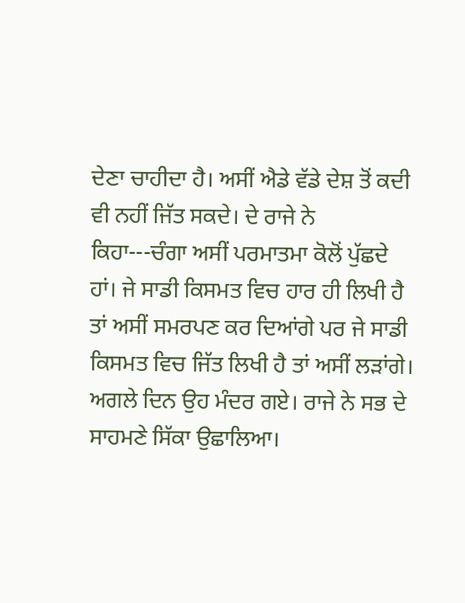ਦੇਣਾ ਚਾਹੀਦਾ ਹੈ। ਅਸੀਂ ਐਡੇ ਵੱਡੇ ਦੇਸ਼ ਤੋਂ ਕਦੀ ਵੀ ਨਹੀਂ ਜਿੱਤ ਸਕਦੇ। ਦੇ ਰਾਜੇ ਨੇ ਕਿਹਾ---ਚੰਗਾ ਅਸੀਂ ਪਰਮਾਤਮਾ ਕੋਲੋਂ ਪੁੱਛਦੇ ਹਾਂ। ਜੇ ਸਾਡੀ ਕਿਸਮਤ ਵਿਚ ਹਾਰ ਹੀ ਲਿਖੀ ਹੈ ਤਾਂ ਅਸੀਂ ਸਮਰਪਣ ਕਰ ਦਿਆਂਗੇ ਪਰ ਜੇ ਸਾਡੀ ਕਿਸਮਤ ਵਿਚ ਜਿੱਤ ਲਿਖੀ ਹੈ ਤਾਂ ਅਸੀਂ ਲੜਾਂਗੇ। ਅਗਲੇ ਦਿਨ ਉਹ ਮੰਦਰ ਗਏ। ਰਾਜੇ ਨੇ ਸਭ ਦੇ ਸਾਹਮਣੇ ਸਿੱਕਾ ਉਛਾਲਿਆ।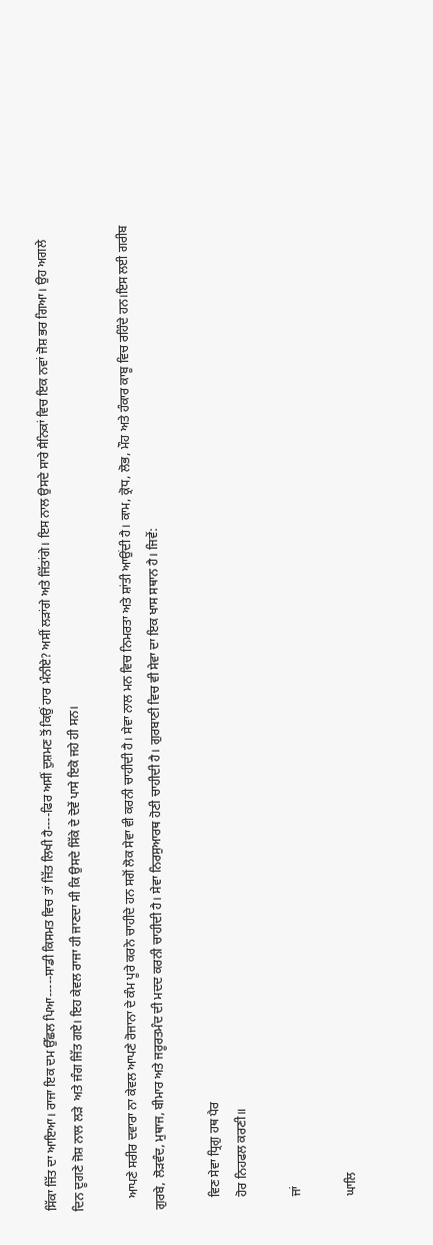ਸਿੱਕਾ ਜਿੱਤ ਦਾ ਆਇਆ। ਰਾਜਾ ਇਕ ਦਮ ਉੱਛਲ ਪਿਆ-----ਸਾਡੀ ਕਿਸਮਤ ਵਿਚ ਤਾਂ ਜਿੱਤ ਲਿਖੀ ਹੈ----ਫਿਰ ਅਸੀਂ ਦੁਸ਼ਮਣ ਤੋਂ ਕਿਉਂ ਹਾਰ ਮੰਨੀਏ? ਅਸੀਂ ਲੜਾਂਗੇ ਅਤੇ ਜਿੱਤਾਂਗੇ। ਇਸ ਨਾਲ ਉਸਦੇ ਸਾਰੇ ਸੈਨਿਕਾਂ ਵਿਚ ਇਕ ਨਵਾਂ ਜੋਸ਼ ਭਰ ਗਿਆ। ਉਹ ਅਗਲੇ ਦਿਨ ਦੂਗਣੇ ਜੋਸ਼ ਨਾਲ ਲੜੇ  ਅਤੇ ਜੰਗ ਜਿੱਤ ਗਏ। ਇਹ ਕੇਵਲ ਰਾਜਾ ਹੀ ਜਾਣਦਾ ਸੀ ਕਿ ਉਸਦੇ ਸਿੱਕੇ ਦੇ ਦੋਵੇਂ ਪਾਸੇ ਇਕੋ ਜਹੇ ਹੀ ਸਨ।

    ਆਪਣੇ ਸਰੀਰ ਦਵਾਰਾ ਨਾ ਕੇਵਲ ਆਪਣੇ ਰੋਜਾਨਾ ਦੇ ਕੰਮ ਪੂਰੇ ਕਰਨੇ ਚਾਹੀਦੇ ਹਨ ਸਗੋਂ ਲੋਕ ਸੇਵਾ ਵੀ ਕਰਨੀ ਚਾਹੀਦੀ ਹੈ। ਸੇਵਾ ਨਾਲ ਮਨ ਵਿਚ ਨਿਮਰਤਾ ਅਤੇ ਸ਼ਾਂਤੀ ਆਉਂਦੀ ਹੈ। ਕਾਮ, ਕ੍ਰੋਧ, ਲੋਭ, ਮੌਹ ਅਤੇ ਹੰਕਾਰ ਕਾਬੂ ਵਿਚ ਰਹਿੰਦੇ ਹਨ।ਇਸ ਲਈ ਗਰੀਬ ਗੁਰਬੇ, ਲੋੜਵੰਦ, ਮੁਥਾਜ, ਬੀਮਾਰ ਅਤੇ ਜਰੂਰਤਮੰਦ ਦੀ ਮਦਦ ਕਰਨੀ ਚਾਹੀਦੀ ਹੈ। ਸੇਵਾ ਨਿਰਸੁਆਰਥ ਹੋਣੀ ਚਾਹੀਦੀ ਹੈ। ਗੁਰਬਾਣੀ ਵਿਚ ਵੀ ਸੇਵਾ ਦਾ ਇਕ ਖਾਸ ਸਥਾਨ ਹੈ। ਜਿਵੇਂ:

    ਵਿਣ ਸੇਵਾ ਧ੍ਰਿਗੁ ਹਥ ਪੈਰ
    ਹੋਰ ਨਿਹਫਲ ਕਰਣੀ॥

    ਜਾਂ

    ਘਾਲਿ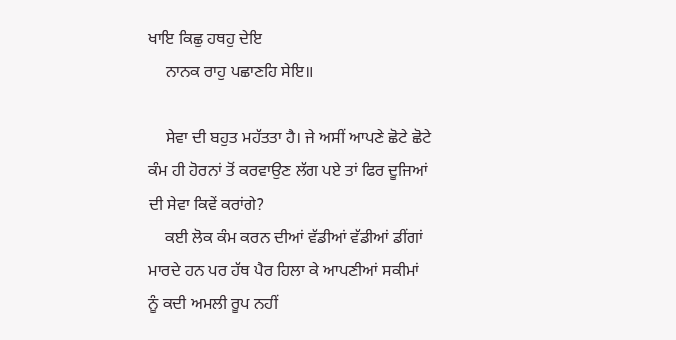ਖਾਇ ਕਿਛੁ ਹਥਹੁ ਦੇਇ
    ਨਾਨਕ ਰਾਹੁ ਪਛਾਣਹਿ ਸੇਇ॥

    ਸੇਵਾ ਦੀ ਬਹੁਤ ਮਹੱਤਤਾ ਹੈ। ਜੇ ਅਸੀਂ ਆਪਣੇ ਛੋਟੇ ਛੋਟੇ ਕੰਮ ਹੀ ਹੋਰਨਾਂ ਤੋਂ ਕਰਵਾਉਣ ਲੱਗ ਪਏ ਤਾਂ ਫਿਰ ਦੂਜਿਆਂ ਦੀ ਸੇਵਾ ਕਿਵੇਂ ਕਰਾਂਗੇ?
    ਕਈ ਲੋਕ ਕੰਮ ਕਰਨ ਦੀਆਂ ਵੱਡੀਆਂ ਵੱਡੀਆਂ ਡੀਂਗਾਂ ਮਾਰਦੇ ਹਨ ਪਰ ਹੱਥ ਪੈਰ ਹਿਲਾ ਕੇ ਆਪਣੀਆਂ ਸਕੀਮਾਂ ਨੂੰ ਕਦੀ ਅਮਲੀ ਰੂਪ ਨਹੀਂ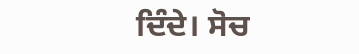ਦਿੰਦੇ। ਸੋਚ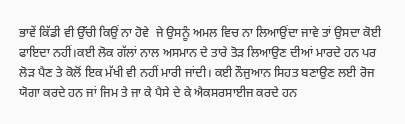ਭਾਵੇਂ ਕਿੱਡੀ ਵੀ ਉੱਚੀ ਕਿਉਂ ਨਾ ਹੋਵੇ  ਜੇ ਉਸਨੂੰ ਅਮਲ ਵਿਚ ਨਾ ਲਿਆਉਂਦਾ ਜਾਵੇ ਤਾਂ ਉਸਦਾ ਕੋਈ ਫਾਇਦਾ ਨਹੀਂ।ਕਈ ਲੋਕ ਗੱਲਾਂ ਨਾਲ ਅਸਮਾਨ ਦੇ ਤਾਰੇ ਤੋੜ ਲਿਆਉਣ ਦੀਆਂ ਮਾਰਦੇ ਹਨ ਪਰ ਲੋੜ ਪੈਣ ਤੇ ਕੋਲੋਂ ਇਕ ਮੱਖੀ ਵੀ ਨਹੀਂ ਮਾਰੀ ਜਾਂਦੀ। ਕਈ ਨੌਜੁਆਨ ਸਿਹਤ ਬਣਾਉਣ ਲਈ ਰੋਜ ਯੋਗਾ ਕਰਦੇ ਹਨ ਜਾਂ ਜਿਮ ਤੇ ਜਾ ਕੇ ਪੈਸੇ ਦੇ ਕੇ ਐਕਸਰਸਾਈਜ ਕਰਦੇ ਹਨ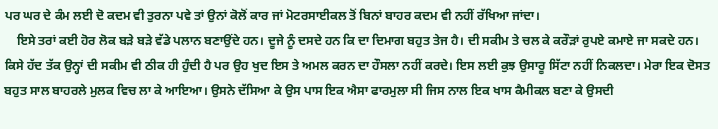ਪਰ ਘਰ ਦੇ ਕੰਮ ਲਈ ਦੋ ਕਦਮ ਵੀ ਤੁਰਨਾ ਪਵੇ ਤਾਂ ਉਨਾਂ ਕੋਲੋਂ ਕਾਰ ਜਾਂ ਮੋਟਰਸਾਈਕਲ ਤੋਂ ਬਿਨਾਂ ਬਾਹਰ ਕਦਮ ਵੀ ਨਹੀਂ ਰੱਖਿਆ ਜਾਂਦਾ।
    ਇਸੇ ਤਰਾਂ ਕਈ ਹੋਰ ਲੋਕ ਬੜੇ ਬੜੇ ਵੱਡੇ ਪਲਾਨ ਬਣਾਉਂਦੇ ਹਨ। ਦੂਜੇ ਨੂੰ ਦਸਦੇ ਹਨ ਕਿ ਦਾ ਦਿਮਾਗ ਬਹੁਤ ਤੇਜ ਹੈ। ਦੀ ਸਕੀਮ ਤੇ ਚਲ ਕੇ ਕਰੌੜਾਂ ਰੁਪਏ ਕਮਾਏ ਜਾ ਸਕਦੇ ਹਨ। ਕਿਸੇ ਹੱਦ ਤੱਕ ਉਨ੍ਹਾਂ ਦੀ ਸਕੀਮ ਵੀ ਠੀਕ ਹੀ ਹੁੰਦੀ ਹੈ ਪਰ ਉਹ ਖੁਦ ਇਸ ਤੇ ਅਮਲ ਕਰਨ ਦਾ ਹੌਸਲਾ ਨਹੀਂ ਕਰਦੇ। ਇਸ ਲਈ ਕੁਝ ਉਸਾਰੂ ਸਿੱਟਾ ਨਹੀਂ ਨਿਕਲਦਾ। ਮੇਰਾ ਇਕ ਦੋਸਤ ਬਹੁਤ ਸਾਲ ਬਾਹਰਲੇ ਮੁਲਕ ਵਿਚ ਲਾ ਕੇ ਆਇਆ। ਉਸਨੇ ਦੱਸਿਆ ਕੇ ਉਸ ਪਾਸ ਇਕ ਐਸਾ ਫਾਰਮੁਲਾ ਸੀ ਜਿਸ ਨਾਲ ਇਕ ਖਾਸ ਕੈਮੀਕਲ ਬਣਾ ਕੇ ਉਸਦੀ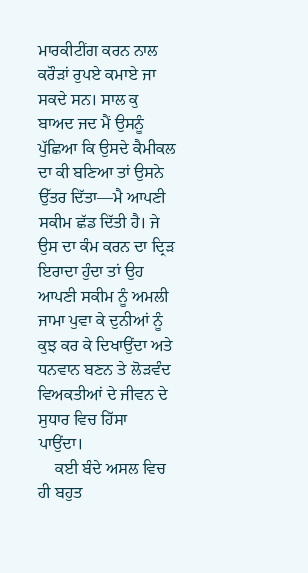ਮਾਰਕੀਟੀਂਗ ਕਰਨ ਨਾਲ ਕਰੌੜਾਂ ਰੁਪਏ ਕਮਾਏ ਜਾ ਸਕਦੇ ਸਨ। ਸਾਲ ਕੁ ਬਾਅਦ ਜਦ ਮੈਂ ਉਸਨੂੰ ਪੁੱਛਿਆ ਕਿ ਉਸਦੇ ਕੈਮੀਕਲ ਦਾ ਕੀ ਬਣਿਆ ਤਾਂ ਉਸਨੇ ਉੱਤਰ ਦਿੱਤਾ—ਮੈ ਆਪਣੀ ਸਕੀਮ ਛੱਡ ਦਿੱਤੀ ਹੈ। ਜੇ ਉਸ ਦਾ ਕੰਮ ਕਰਨ ਦਾ ਦ੍ਰਿੜ ਇਰਾਦਾ ਹੁੰਦਾ ਤਾਂ ਉਹ ਆਪਣੀ ਸਕੀਮ ਨੂੰ ਅਮਲੀ ਜਾਮਾ ਪੁਵਾ ਕੇ ਦੁਨੀਆਂ ਨੂੰ ਕੁਝ ਕਰ ਕੇ ਦਿਖਾਉਂਦਾ ਅਤੇ ਧਨਵਾਨ ਬਣਨ ਤੇ ਲੋੜਵੰਦ ਵਿਅਕਤੀਆਂ ਦੇ ਜੀਵਨ ਦੇ ਸੁਧਾਰ ਵਿਚ ਹਿੱਸਾ ਪਾਉਂਦਾ।
    ਕਈ ਬੰਦੇ ਅਸਲ ਵਿਚ ਹੀ ਬਹੁਤ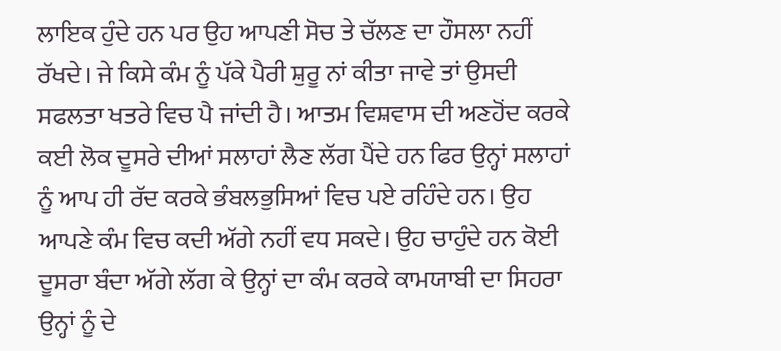ਲਾਇਕ ਹੁੰਦੇ ਹਨ ਪਰ ਉਹ ਆਪਣੀ ਸੋਚ ਤੇ ਚੱਲਣ ਦਾ ਹੌਸਲਾ ਨਹੀਂ ਰੱਖਦੇ। ਜੇ ਕਿਸੇ ਕੰਮ ਨੂੰ ਪੱਕੇ ਪੈਰੀ ਸ਼ੁਰੂ ਨਾਂ ਕੀਤਾ ਜਾਵੇ ਤਾਂ ਉਸਦੀ ਸਫਲਤਾ ਖਤਰੇ ਵਿਚ ਪੈ ਜਾਂਦੀ ਹੈ। ਆਤਮ ਵਿਸ਼ਵਾਸ ਦੀ ਅਣਹੋਂਦ ਕਰਕੇ ਕਈ ਲੋਕ ਦੂਸਰੇ ਦੀਆਂ ਸਲਾਹਾਂ ਲੈਣ ਲੱਗ ਪੈਂਦੇ ਹਨ ਫਿਰ ਉਨ੍ਹਾਂ ਸਲਾਹਾਂ ਨੂੰ ਆਪ ਹੀ ਰੱਦ ਕਰਕੇ ਭੰਬਲਭੁਸਿਆਂ ਵਿਚ ਪਏ ਰਹਿੰਦੇ ਹਨ। ਉਹ ਆਪਣੇ ਕੰਮ ਵਿਚ ਕਦੀ ਅੱਗੇ ਨਹੀਂ ਵਧ ਸਕਦੇ। ਉਹ ਚਾਹੁੰਦੇ ਹਨ ਕੋਈ ਦੂਸਰਾ ਬੰਦਾ ਅੱਗੇ ਲੱਗ ਕੇ ਉਨ੍ਹਾਂ ਦਾ ਕੰਮ ਕਰਕੇ ਕਾਮਯਾਬੀ ਦਾ ਸਿਹਰਾ ਉਨ੍ਹਾਂ ਨੂੰ ਦੇ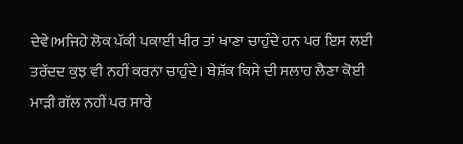ਦੇਵੇ।ਅਜਿਹੇ ਲੋਕ ਪੱਕੀ ਪਕਾਈ ਖੀਰ ਤਾਂ ਖਾਣਾ ਚਾਹੁੰਦੇ ਹਨ ਪਰ ਇਸ ਲਈ ਤਰੱਦਦ ਕੁਝ ਵੀ ਨਹੀਂ ਕਰਨਾ ਚਾਹੁੰਦੇ। ਬੇਸ਼ੱਕ ਕਿਸੇ ਦੀ ਸਲਾਹ ਲੈਣਾ ਕੋਈ ਮਾੜੀ ਗੱਲ ਨਹੀਂ ਪਰ ਸਾਰੇ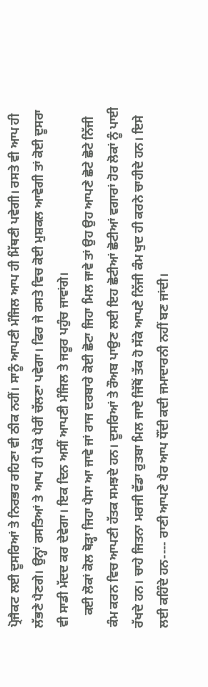ਪ੍ਰੋਜੈਕਟ ਲਈ ਦੂਸਰਿਆਂ ਤੇ ਨਿਰਭਰ ਰਹਿਣਾ ਵੀ ਠੀਕ ਨਹੀਂ। ਸਾਨੂੰ ਆਪਣੀ ਮੰਜਿਲ ਆਪ ਹੀ ਮਿੱਥਣੀ ਪਵੇਗੀ। ਰਸਤੇ ਵੀ ਆਪ ਹੀ ਲੱਭਣੇ ਪੈਣਗੇ। ਉਨ੍ਹਾਂ ਰਸਤਿਆਂ ਤੇ ਆਪ ਹੀ ਪੱਕੇ ਪੈਰੀਂ ਚੱਲਣਾ ਪਵੇਗਾ। ਫਿਰ ਜੇ ਰਸਤੇ ਵਿਚ ਕੋਈ ਮੁਸ਼ਕਲ ਆਵੇਗੀ ਤਾਂ ਕੋਈ ਦੂਸਰਾ ਵੀ ਸਾਡੀ ਮੱਦਦ ਕਰ ਦੇਵੇਗਾ। ਇਕ ਦਿਨ ਅਸੀਂ ਆਪਣੀ ਮੰਜਿਲ ਤੇ ਜਰੂਰ ਪਹੁੰਚ ਜਾਵਾਂਗੇ।
    ਕਈ ਲੋਕਾਂ ਕੋਲ ਥੋੜ੍ਹਾ ਜਿਹਾ ਪੈਸਾ ਆ ਜਾਵੇ ਜਾਂ ਰਾਜ ਦਰਬਾਰੇ ਕੋਈ ਛੋਟਾ ਜਿਹਾ ਮਿਲ ਜਾਵੇ ਤਾਂ ਉਹ ਉਹ ਆਪਣੇ ਛੋਟੇ ਛੋਟੇ ਨਿੱਜੀ ਕੰਮ ਕਰਨ ਵਿਚ ਆਪਣੀ ਹੱਤਕ ਸਮਝਦੇ ਹਨ। ਦੂਸਰਿਆਂ ਤੇ ਰੌਅਬ ਪਾਉਣ ਲਈ ਇਹ ਛੋਟੀਆਂ ਛੋਟੀਆਂ ਵਗਾਰਾਂ ਹੋਰ ਲੋਕਾਂ ਨੂੰ ਪਾਈ ਰੱਖਦੇ ਹਨ। ਚਾਹੇ ਜਿਤਨਾ ਮਰਜੀ ਵੱਡਾ ਰੁਤਬਾ ਮਿਲ ਜਾਏ ਜਿੱਥੋਂ ਤੱਕ ਹੋ ਸੱਕੇ ਆਪਣੇ ਨਿੱਜੀ ਕੰਮ ਖੁਦ ਹੀ ਕਰਨੇ ਚਾਹੀਦੇ ਹਨ। ਇਸੇ ਲਈ ਕਹਿੰਦੇ ਹਨ---- ਰਾਣੀ ਆਪਣੇ ਪੈਰ ਆਪ ਧੌਂਦੀ ਕਦੀ ਜਮਾਦਾਰਨੀ ਨਹੀਂ ਬਣ ਜਾਂਦੀ।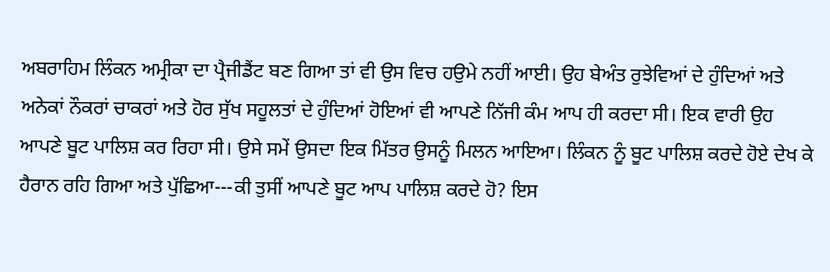ਅਬਰਾਹਿਮ ਲਿੰਕਨ ਅਮ੍ਰੀਕਾ ਦਾ ਪ੍ਰੈਜੀਡੈਂਟ ਬਣ ਗਿਆ ਤਾਂ ਵੀ ਉਸ ਵਿਚ ਹਉਮੇ ਨਹੀਂ ਆਈ। ਉਹ ਬੇਅੰਤ ਰੁਝੇਵਿਆਂ ਦੇ ਹੁੰਦਿਆਂ ਅਤੇ ਅਨੇਕਾਂ ਨੌਕਰਾਂ ਚਾਕਰਾਂ ਅਤੇ ਹੋਰ ਸੁੱਖ ਸਹੂਲਤਾਂ ਦੇ ਹੁੰਦਿਆਂ ਹੋਇਆਂ ਵੀ ਆਪਣੇ ਨਿੱਜੀ ਕੰਮ ਆਪ ਹੀ ਕਰਦਾ ਸੀ। ਇਕ ਵਾਰੀ ਉਹ ਆਪਣੇ ਬੂਟ ਪਾਲਿਸ਼ ਕਰ ਰਿਹਾ ਸੀ। ਉਸੇ ਸਮੇਂ ਉਸਦਾ ਇਕ ਮਿੱਤਰ ਉਸਨੂੰ ਮਿਲਨ ਆਇਆ। ਲਿੰਕਨ ਨੂੰ ਬੂਟ ਪਾਲਿਸ਼ ਕਰਦੇ ਹੋਏ ਦੇਖ ਕੇ ਹੈਰਾਨ ਰਹਿ ਗਿਆ ਅਤੇ ਪੁੱਛਿਆ---ਕੀ ਤੁਸੀਂ ਆਪਣੇ ਬੂਟ ਆਪ ਪਾਲਿਸ਼ ਕਰਦੇ ਹੋ? ਇਸ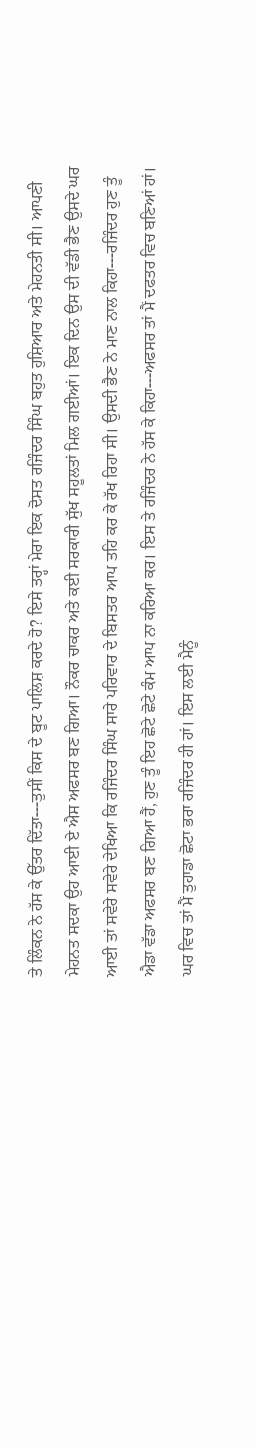ਤੇ ਲਿੰਕਨ ਨੇ ਹੱਸ ਕੇ ਉੱਤਰ ਦਿੱਤਾ---ਤੁਸੀਂ ਕਿਸ ਦੇ ਬੂਟ ਪਾਲਿਸ਼ ਕਰਦੇ ਹੋ? ਇਸੇ ਤਰ੍ਹਾਂ ਮੇਰਾ ਇਕ ਦੋਸਤ ਰਜਿੰਦਰ ਸਿੰਘ ਬਹੁਤ ਹੁਸ਼ਿਆਰ ਅਤੇ ਮੇਹਨਤੀ ਸੀ। ਆਪਣੀ ਮੇਹਨਤ ਸਦਕਾ ਉਹ ਆਈ ਏ ਐਸ ਅਫਸਰ ਬਣ ਗਿਆ। ਨੌਕਰ ਚਾਕਰ ਅਤੇ ਕਈ ਸਰਕਾਰੀ ਸੁੱਖ ਸਹੂਲਤਾਂ ਮਿਲ ਗਈਆਂ। ਇਕ ਦਿਨ ਉਸ ਦੀ ਵੱਡੀ ਭੈਣ ਉਸਦੇ ਘਰ ਆਈ ਤਾਂ ਸਵੇਰੇ ਸਵੇਰੇ ਦੇਖਿਆ ਕਿ ਰਜਿੰਦਰ ਸਿੰਘ ਸਾਰੇ ਪਰਿਵਾਰ ਦੇ ਬਿਸਤਰ ਆਪ ਤਹਿ ਕਰ ਕੇ ਰੱਖ ਰਿਹਾ ਸੀ। ਉਸਦੀ ਭੈਣ ਨੇ ਮਾਣ ਨਾਲ ਕਿਹਾ---ਰਜਿੰਦਰ ਹੁਣ ਤੂੰ ਐਡਾ ਵੱਡਾ ਅਫਸਰ ਬਣ ਗਿਆ ਹੈਂ, ਹੁਣ ਤੂੰ ਇਹ ਛੋਟੇ ਛੋਟੇ ਕੰਮ ਆਪ ਨਾ ਕਰਿਆ ਕਰ। ਇਸ ਤੇ ਰਜਿੰਦਰ ਨੇ ਹੱਸ ਕੇ ਕਿਹਾ---ਅਫਸਰ ਤਾਂ ਮੈਂ ਦਫਤਰ ਵਿਚ ਬਣਿਆਂ ਹਾਂ। ਘਰ ਵਿਚ ਤਾਂ ਮੈਂ ਤੁਹਾਡਾ ਛੋਟਾ ਭਰਾ ਰਜਿੰਦਰ ਹੀ ਹਾਂ। ਇਸ ਲਈ ਮੈਨੂੰ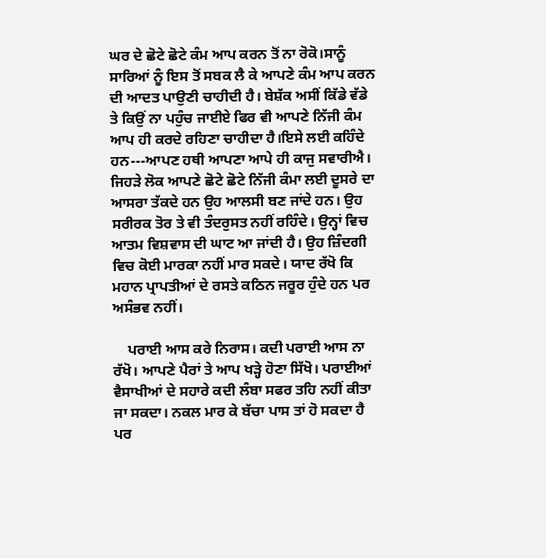ਘਰ ਦੇ ਛੋਟੇ ਛੋਟੇ ਕੰਮ ਆਪ ਕਰਨ ਤੋਂ ਨਾ ਰੋਕੋ।ਸਾਨੂੰ ਸਾਰਿਆਂ ਨੂੰ ਇਸ ਤੋਂ ਸਬਕ ਲੈ ਕੇ ਆਪਣੇ ਕੰਮ ਆਪ ਕਰਨ ਦੀ ਆਦਤ ਪਾਉਣੀ ਚਾਹੀਦੀ ਹੈ। ਬੇਸ਼ੱਕ ਅਸੀਂ ਕਿੱਡੇ ਵੱਡੇ ਤੇ ਕਿਉਂ ਨਾ ਪਹੁੰਚ ਜਾਈਏ ਫਿਰ ਵੀ ਆਪਣੇ ਨਿੱਜੀ ਕੰਮ ਆਪ ਹੀ ਕਰਦੇ ਰਹਿਣਾ ਚਾਹੀਦਾ ਹੈ।ਇਸੇ ਲਈ ਕਹਿੰਦੇ ਹਨ---ਆਪਣ ਹਥੀ ਆਪਣਾ ਆਪੇ ਹੀ ਕਾਜੁ ਸਵਾਰੀਐ। ਜਿਹੜੇ ਲੋਕ ਆਪਣੇ ਛੋਟੇ ਛੋਟੇ ਨਿੱਜੀ ਕੰਮਾ ਲਈ ਦੂਸਰੇ ਦਾ ਆਸਰਾ ਤੱਕਦੇ ਹਨ ਉਹ ਆਲਸੀ ਬਣ ਜਾਂਦੇ ਹਨ। ਉਹ ਸਰੀਰਕ ਤੋਰ ਤੇ ਵੀ ਤੰਦਰੁਸਤ ਨਹੀਂ ਰਹਿੰਦੇ। ਉਨ੍ਹਾਂ ਵਿਚ ਆਤਮ ਵਿਸ਼ਵਾਸ ਦੀ ਘਾਟ ਆ ਜਾਂਦੀ ਹੈ। ਉਹ ਜ਼ਿੰਦਗੀ ਵਿਚ ਕੋਈ ਮਾਰਕਾ ਨਹੀਂ ਮਾਰ ਸਕਦੇ। ਯਾਦ ਰੱਖੋ ਕਿ ਮਹਾਨ ਪ੍ਰਾਪਤੀਆਂ ਦੇ ਰਸਤੇ ਕਠਿਨ ਜਰੂਰ ਹੁੰਦੇ ਹਨ ਪਰ ਅਸੰਭਵ ਨਹੀਂ।

    ਪਰਾਈ ਆਸ ਕਰੇ ਨਿਰਾਸ। ਕਦੀ ਪਰਾਈ ਆਸ ਨਾ ਰੱਖੋ। ਆਪਣੇ ਪੈਰਾਂ ਤੇ ਆਪ ਖੜ੍ਹੇ ਹੋਣਾ ਸਿੱਖੋ। ਪਰਾਈਆਂ ਵੈਸਾਖੀਆਂ ਦੇ ਸਹਾਰੇ ਕਦੀ ਲੰਬਾ ਸਫਰ ਤਹਿ ਨਹੀਂ ਕੀਤਾ ਜਾ ਸਕਦਾ। ਨਕਲ ਮਾਰ ਕੇ ਬੱਚਾ ਪਾਸ ਤਾਂ ਹੋ ਸਕਦਾ ਹੈ ਪਰ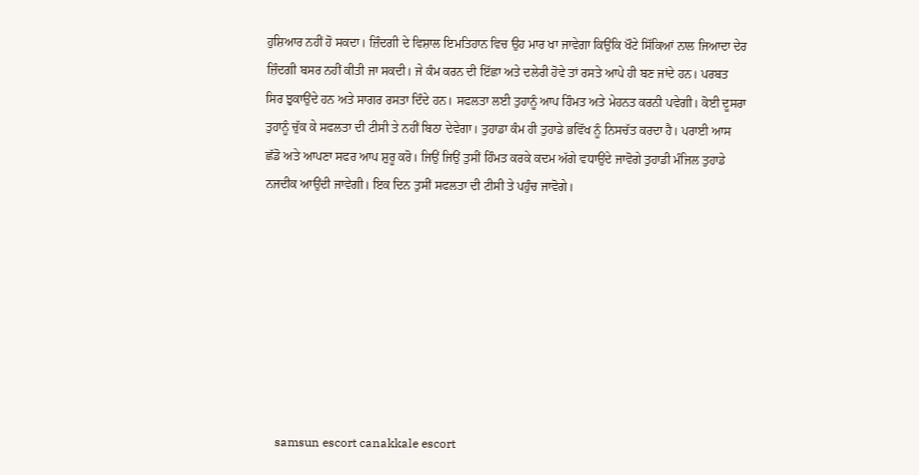ਹੁਸ਼ਿਆਰ ਨਹੀਂ ਹੋ ਸਕਦਾ। ਜ਼ਿੰਦਗੀ ਦੇ ਵਿਸ਼ਾਲ ਇਮਤਿਹਾਨ ਵਿਚ ਉਹ ਮਾਰ ਖਾ ਜਾਵੇਗਾ ਕਿਉਂਕਿ ਖੌਟੇ ਸਿੱਕਿਆਂ ਨਾਲ ਜਿਆਦਾ ਦੇਰ ਜ਼ਿੰਦਗੀ ਬਸਰ ਨਹੀਂ ਕੀਤੀ ਜਾ ਸਕਦੀ। ਜੇ ਕੰਮ ਕਰਨ ਦੀ ਇੱਛਾ ਅਤੇ ਦਲੇਰੀ ਹੋਵੇ ਤਾਂ ਰਸਤੇ ਆਪੇ ਹੀ ਬਣ ਜਾਂਦੇ ਹਨ। ਪਰਬਤ ਸਿਰ ਝੁਕਾਉਂਦੇ ਹਨ ਅਤੇ ਸਾਗਰ ਰਸਤਾ ਦਿੰਦੇ ਹਨ। ਸਫਲਤਾ ਲਈ ਤੁਹਾਨੂੰ ਆਪ ਹਿੰਮਤ ਅਤੇ ਮੇਹਨਤ ਕਰਨੀ ਪਵੇਗੀ। ਕੋਈ ਦੂਸਰਾ ਤੁਹਾਨੂੰ ਚੁੱਕ ਕੇ ਸਫਲਤਾ ਦੀ ਟੀਸੀ ਤੇ ਨਹੀਂ ਬਿਠਾ ਦੇਵੇਗਾ। ਤੁਹਾਡਾ ਕੰਮ ਹੀ ਤੁਹਾਡੇ ਭਵਿੱਖ ਨੂੰ ਨਿਸਚੱਤ ਕਰਦਾ ਹੈ। ਪਰਾਈ ਆਸ ਛੱਡੋ ਅਤੇ ਆਪਣਾ ਸਫਰ ਆਪ ਸ਼ੁਰੂ ਕਰੋ। ਜਿਉਂ ਜਿਉਂ ਤੁਸੀਂ ਹਿੰਮਤ ਕਰਕੇ ਕਦਮ ਅੱਗੇ ਵਧਾਉਂਦੇ ਜਾਵੋਗੇ ਤੁਹਾਡੀ ਮੰਜਿਲ ਤੁਹਾਡੇ ਨਜਦੀਕ ਆਉਂਦੀ ਜਾਵੇਗੀ। ਇਕ ਦਿਨ ਤੁਸੀਂ ਸਫਲਤਾ ਦੀ ਟੀਸੀ ਤੇ ਪਹੁੰਚ ਜਾਵੋਗੇ।








    samsun escort canakkale escort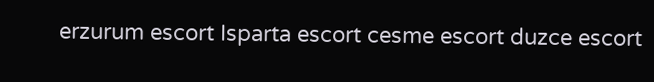erzurum escort Isparta escort cesme escort duzce escort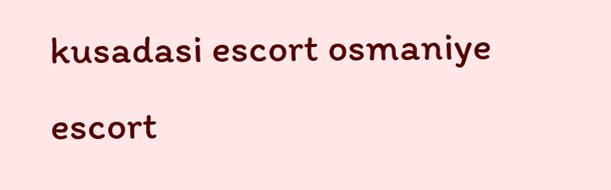kusadasi escort osmaniye escort